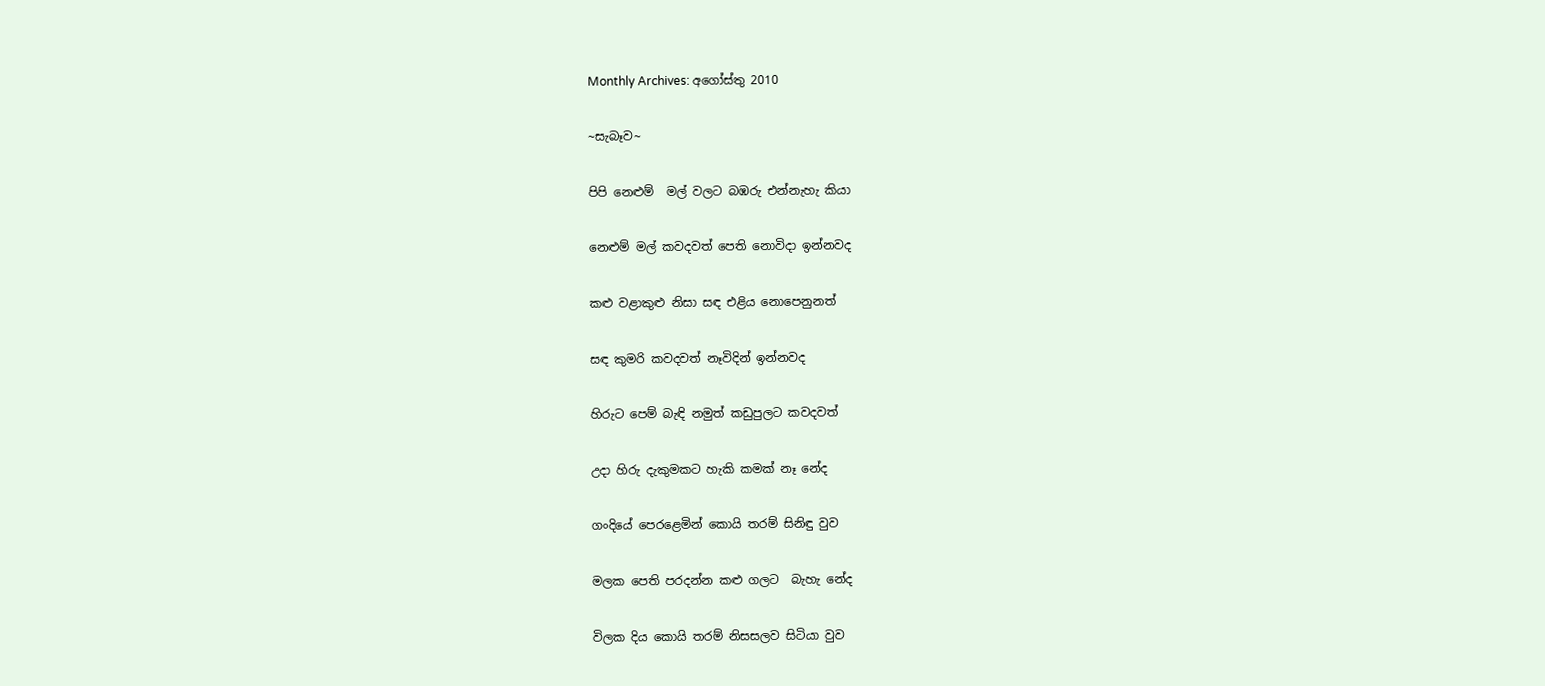Monthly Archives: අගෝස්තු 2010

~සැබෑව~

පිපි නෙළුම්  මල් වලට බඹරු එන්නැහැ කියා

නෙළුම් මල් කවදවත් පෙති නොවිදා ඉන්නවද

කළු වළාකුළු නිසා සඳ එළිය නොපෙනුනත්

සඳ කුමරි කවදවත් නෑවිදින් ඉන්නවද

හිරුට පෙම් බැඳි නමුත් කඩුපුලට කවදවත්

උදා හිරු දැකුමකට හැකි කමක් නෑ නේද

ගංදියේ පෙරළෙමින් කොයි තරම් සිනිඳු වුව

මලක පෙති පරදන්න කළු ගලට  බැහැ නේද

විලක දිය කොයි තරම් නිසසලව සිටියා වුව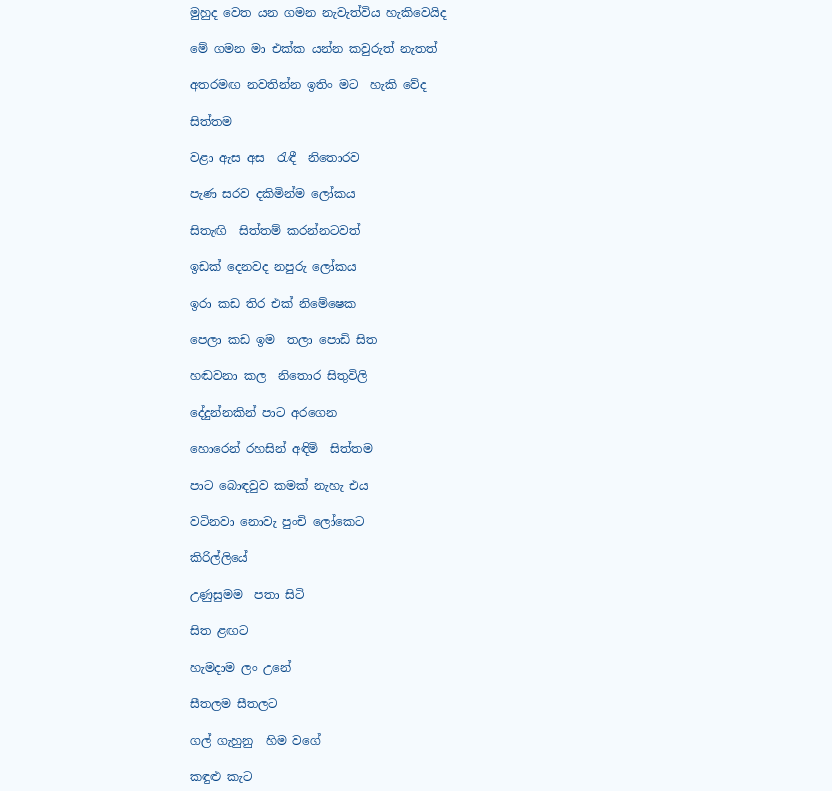මුහුද වෙත යන ගමන නැවැත්විය හැකිවෙයිද

මේ ගමන මා එක්ක යන්න කවුරුත් නැතත්

අතරමඟ නවතින්න ඉතිං මට  හැකි වේද

සිත්තම

වළා ඇස අස  රැඳී  නිතොරව

පැණ සරව දකිමින්ම ලෝකය

සිතැඟි  සිත්තම් කරන්නටවත්

ඉඩක් දෙනවද නපුරු ලෝකය

ඉරා කඩ තිර එක් නිමේෂෙක

පෙලා කඩ ඉම  තලා පොඩි සිත

හඬවනා කල  නිතොර සිතුවිලි

දේදුන්නකින් පාට අරගෙන

හොරෙන් රහසින් අඳිමි  සිත්තම

පාට බොඳවුව කමක් නැහැ එය

වටිනවා නොවැ පුංචි ලෝකෙට

කිරිල්ලියේ

උණුසුමම  පතා සිටි

සිත ළඟට

හැමදාම ලං උනේ

සීතලම සීතලට

ගල් ගැහුනු  හිම වගේ

කඳුළු කැට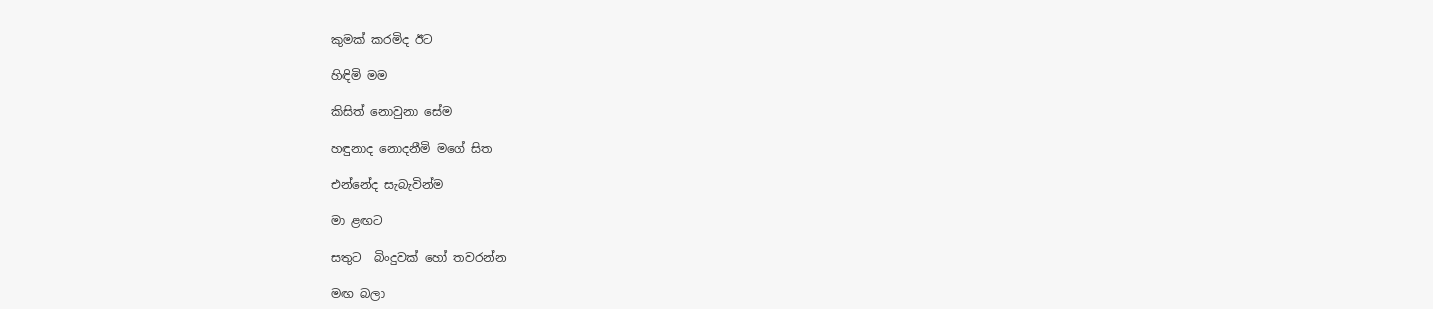කුමක් කරමිද ඊට

හිඳිමි මම

කිසිත් නොවුනා සේම

හඳුනාද නොදනීමි මගේ සිත

එන්නේද සැබැවින්ම

මා ළඟට

සතුට  බිංදුවක් හෝ තවරන්න

මඟ බලා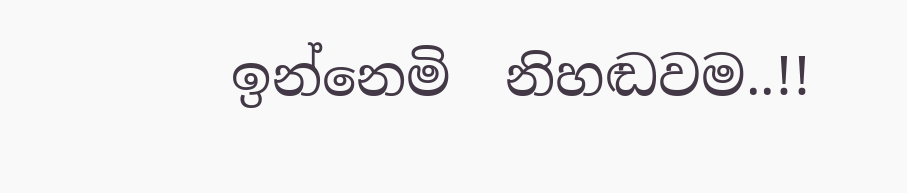ඉන්නෙමි  නිහඬවම..!!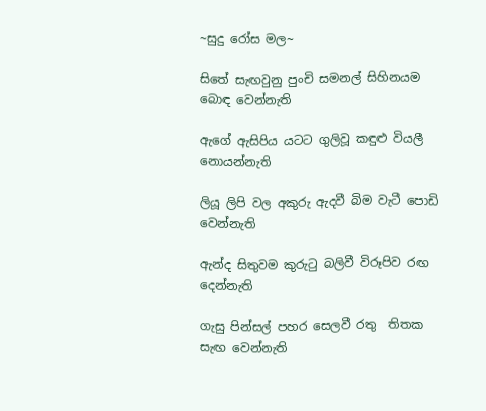~සුදු රෝස මල~

සිතේ සැඟවුනු පුංචි සමනල් සිහිනයම බොඳ වෙන්නැති

ඇගේ ඇසිපිය යටට ගුලිවූ කඳුළු වියලී  නොයන්නැති

ලියූ ලිපි වල අකුරු ඇදවී බිම වැටී පොඩි වෙන්නැති

ඇන්ද සිතුවම කුරුටු බලිවී විරූපිව රඟ දෙන්නැති

ගැසු පින්සල් පහර සෙලවී රතු  තිතක සැඟ වෙන්නැති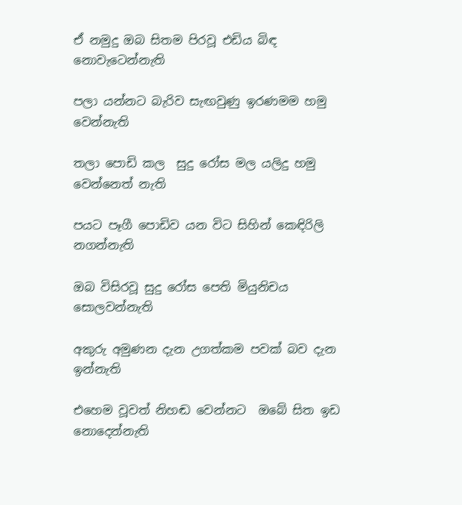ඒ නමුදු ඔබ සිතම පිරවූ එඩිය බිඳ නොවැටෙන්නැති

පලා යන්නට බැරිව සැඟවුණු ඉරණමම හමු වෙන්නැති

තලා පොඩි කල  සුදු රෝස මල යලිදු හමු වෙන්නෙත් නැති

පයට පෑගී පොඩිව යන විට සිහින් කෙඳිරිලි නගන්නැති

ඔබ විසිරවූ සුදු රෝස පෙති මියුනිචය සොලවන්නැති

අකුරු අමුණන දැන උගත්කම පවක් බව දැන ඉන්නැති

එහෙම වූවත් නිහඬ වෙන්නට  ඔබේ සිත ඉඩ නොදෙන්නැති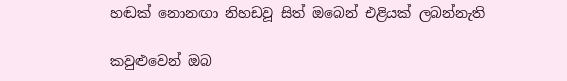හඬක් නොනඟා නිහඩවූ සිත් ඔබෙන් එළියක් ලබන්නැති

කවුළුවෙන් ඔබ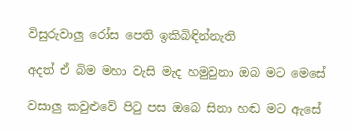විසුරුවාලු රෝස පෙති ඉකිබිඳින්නැති

අදත් ඒ බිම මහා වැසි මැද හමුවුනා ඔබ මට මෙසේ

වසාලු කවුළුවේ පිටු පස ඔබෙ සිනා හඬ මට ඇසේ